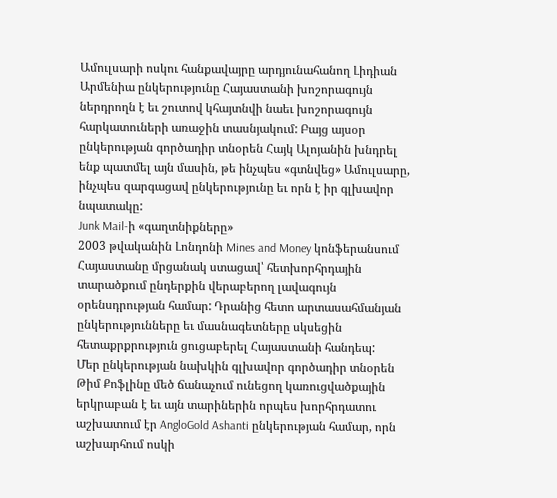Ամուլսարի ոսկու հանքավայրը արդյունահանող Լիդիան Արմենիա ընկերությունը Հայաստանի խոշորագույն ներդրողն է եւ շուտով կհայտնվի նաեւ խոշորագույն հարկատուների առաջին տասնյակում: Բայց այսօր ընկերության գործադիր տնօրեն Հայկ Ալոյանին խնդրել ենք պատմել այն մասին, թե ինչպես «գտնվեց» Ամուլսարը, ինչպես զարգացավ ընկերությունը եւ որն է իր գլխավոր նպատակը:
Junk Mail-ի «գաղտնիքները»
2003 թվականին Լոնդոնի Mines and Money կոնֆերանսում Հայաստանը մրցանակ ստացավ՝ հետխորհրդային տարածքում ընդերքին վերաբերող լավագույն օրենսդրության համար: Դրանից հետո արտասահմանյան ընկերությունները եւ մասնագետները սկսեցին հետաքրքրություն ցուցաբերել Հայաստանի հանդեպ:
Մեր ընկերության նախկին գլխավոր գործադիր տնօրեն Թիմ Քոֆլինը մեծ ճանաչում ունեցող կառուցվածքային երկրաբան է եւ այն տարիներին որպես խորհրդատու աշխատում էր AngloGold Ashanti ընկերության համար, որն աշխարհում ոսկի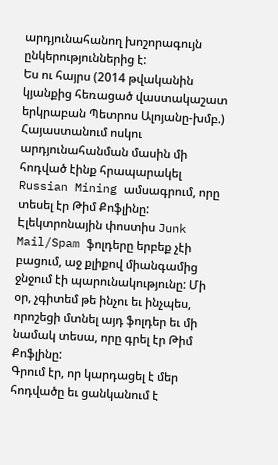արդյունահանող խոշորագույն ընկերություններից է:
Ես ու հայրս (2014 թվականին կյանքից հեռացած վաստակաշատ երկրաբան Պետրոս Ալոյանը-խմբ.) Հայաստանում ոսկու արդյունահանման մասին մի հոդված էինք հրապարակել Russian Mining ամսագրում, որը տեսել էր Թիմ Քոֆլինը:
Էլեկտրոնային փոստիս Junk Mail/Spam ֆոլդերը երբեք չէի բացում, աջ քլիքով միանգամից ջնջում էի պարունակությունը: Մի օր, չգիտեմ թե ինչու եւ ինչպես, որոշեցի մտնել այդ ֆոլդեր եւ մի նամակ տեսա, որը գրել էր Թիմ Քոֆլինը:
Գրում էր, որ կարդացել է մեր հոդվածը եւ ցանկանում է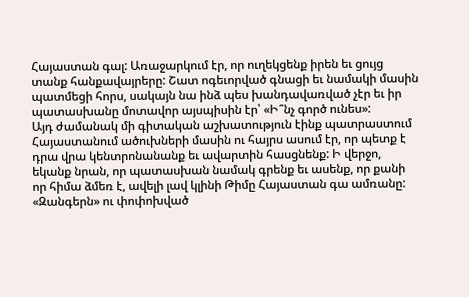Հայաստան գալ: Առաջարկում էր, որ ուղեկցենք իրեն եւ ցույց տանք հանքավայրերը: Շատ ոգեւորված գնացի եւ նամակի մասին պատմեցի հորս, սակայն նա ինձ պես խանդավառված չէր եւ իր պատասխանը մոտավոր այսպիսին էր՝ «Ի՞նչ գործ ունես»:
Այդ ժամանակ մի գիտական աշխատություն էինք պատրաստում Հայաստանում ածուխների մասին ու հայրս ասում էր, որ պետք է դրա վրա կենտրոնանանք եւ ավարտին հասցնենք: Ի վերջո, եկանք նրան, որ պատասխան նամակ գրենք եւ ասենք, որ քանի որ հիմա ձմեռ է, ավելի լավ կլինի Թիմը Հայաստան գա ամռանը:
«Զանգերն» ու փոփոխված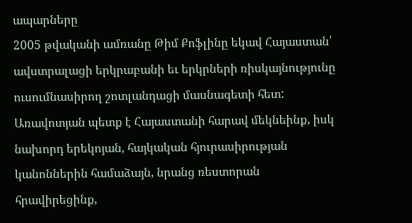ապարները
2005 թվականի ամռանը Թիմ Քոֆլինը եկավ Հայաստան՝ ավստրալացի երկրաբանի եւ երկրների ռիսկայնությունը ուսումնասիրող շոտլանդացի մասնագետի հետ: Առավոտյան պետք է Հայաստանի հարավ մեկնեինք, իսկ նախորդ երեկոյան, հայկական հյուրասիրության կանոններին համաձայն, նրանց ռեստորան հրավիրեցինք,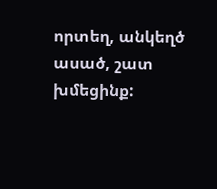որտեղ, անկեղծ ասած, շատ խմեցինք: